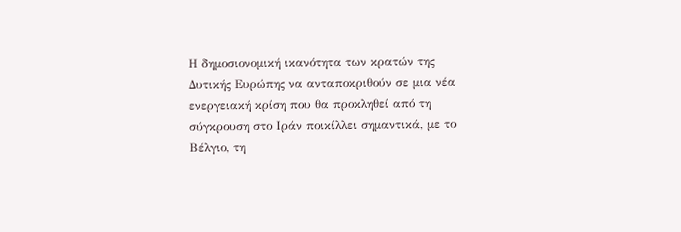Η δημοσιονομική ικανότητα των κρατών της Δυτικής Ευρώπης να ανταποκριθούν σε μια νέα ενεργειακή κρίση που θα προκληθεί από τη σύγκρουση στο Ιράν ποικίλλει σημαντικά, με το Βέλγιο, τη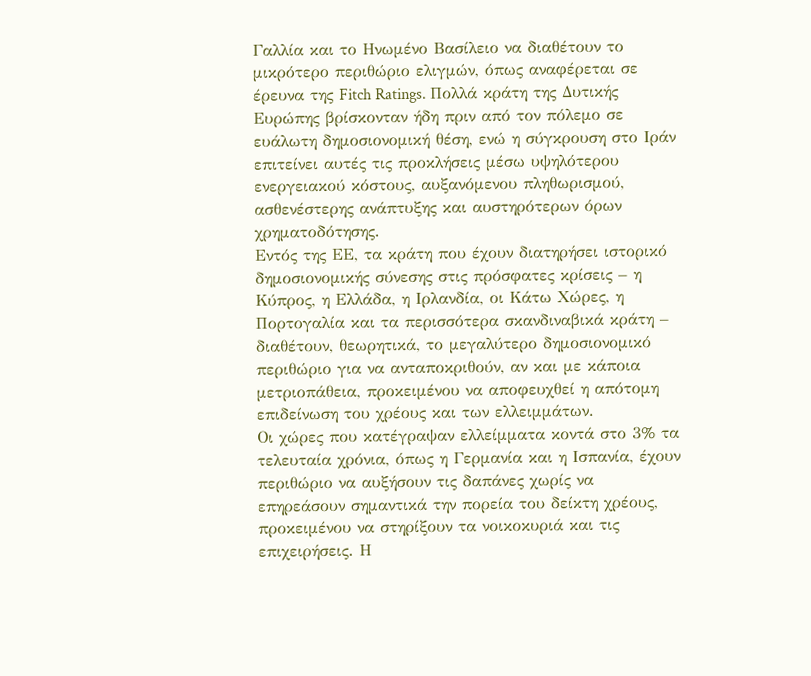Γαλλία και το Ηνωμένο Βασίλειο να διαθέτουν το μικρότερο περιθώριο ελιγμών, όπως αναφέρεται σε έρευνα της Fitch Ratings. Πολλά κράτη της Δυτικής Ευρώπης βρίσκονταν ήδη πριν από τον πόλεμο σε ευάλωτη δημοσιονομική θέση, ενώ η σύγκρουση στο Ιράν επιτείνει αυτές τις προκλήσεις μέσω υψηλότερου ενεργειακού κόστους, αυξανόμενου πληθωρισμού, ασθενέστερης ανάπτυξης και αυστηρότερων όρων χρηματοδότησης.
Εντός της ΕΕ, τα κράτη που έχουν διατηρήσει ιστορικό δημοσιονομικής σύνεσης στις πρόσφατες κρίσεις – η Κύπρος, η Ελλάδα, η Ιρλανδία, οι Κάτω Χώρες, η Πορτογαλία και τα περισσότερα σκανδιναβικά κράτη – διαθέτουν, θεωρητικά, το μεγαλύτερο δημοσιονομικό περιθώριο για να ανταποκριθούν, αν και με κάποια μετριοπάθεια, προκειμένου να αποφευχθεί η απότομη επιδείνωση του χρέους και των ελλειμμάτων.
Οι χώρες που κατέγραψαν ελλείμματα κοντά στο 3% τα τελευταία χρόνια, όπως η Γερμανία και η Ισπανία, έχουν περιθώριο να αυξήσουν τις δαπάνες χωρίς να επηρεάσουν σημαντικά την πορεία του δείκτη χρέους, προκειμένου να στηρίξουν τα νοικοκυριά και τις επιχειρήσεις. Η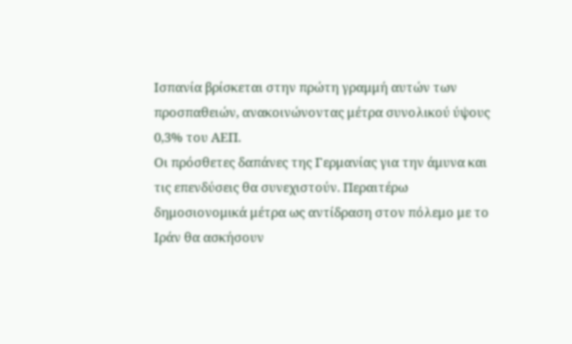Ισπανία βρίσκεται στην πρώτη γραμμή αυτών των προσπαθειών, ανακοινώνοντας μέτρα συνολικού ύψους 0,3% του ΑΕΠ.
Οι πρόσθετες δαπάνες της Γερμανίας για την άμυνα και τις επενδύσεις θα συνεχιστούν. Περαιτέρω δημοσιονομικά μέτρα ως αντίδραση στον πόλεμο με το Ιράν θα ασκήσουν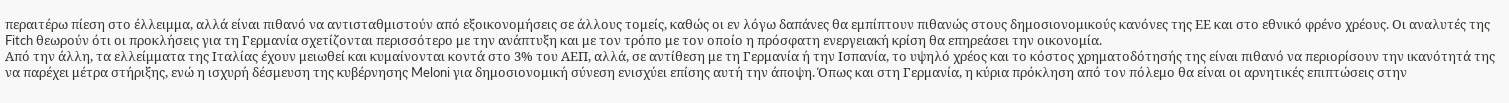περαιτέρω πίεση στο έλλειμμα, αλλά είναι πιθανό να αντισταθμιστούν από εξοικονομήσεις σε άλλους τομείς, καθώς οι εν λόγω δαπάνες θα εμπίπτουν πιθανώς στους δημοσιονομικούς κανόνες της ΕΕ και στο εθνικό φρένο χρέους. Οι αναλυτές της Fitch θεωρούν ότι οι προκλήσεις για τη Γερμανία σχετίζονται περισσότερο με την ανάπτυξη και με τον τρόπο με τον οποίο η πρόσφατη ενεργειακή κρίση θα επηρεάσει την οικονομία.
Από την άλλη, τα ελλείμματα της Ιταλίας έχουν μειωθεί και κυμαίνονται κοντά στο 3% του ΑΕΠ, αλλά, σε αντίθεση με τη Γερμανία ή την Ισπανία, το υψηλό χρέος και το κόστος χρηματοδότησής της είναι πιθανό να περιορίσουν την ικανότητά της να παρέχει μέτρα στήριξης, ενώ η ισχυρή δέσμευση της κυβέρνησης Meloni για δημοσιονομική σύνεση ενισχύει επίσης αυτή την άποψη. Όπως και στη Γερμανία, η κύρια πρόκληση από τον πόλεμο θα είναι οι αρνητικές επιπτώσεις στην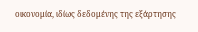οικονομία, ιδίως δεδομένης της εξάρτησης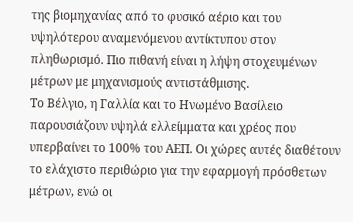της βιομηχανίας από το φυσικό αέριο και του υψηλότερου αναμενόμενου αντίκτυπου στον πληθωρισμό. Πιο πιθανή είναι η λήψη στοχευμένων μέτρων με μηχανισμούς αντιστάθμισης.
Το Βέλγιο, η Γαλλία και το Ηνωμένο Βασίλειο παρουσιάζουν υψηλά ελλείμματα και χρέος που υπερβαίνει το 100% του ΑΕΠ. Οι χώρες αυτές διαθέτουν το ελάχιστο περιθώριο για την εφαρμογή πρόσθετων μέτρων, ενώ οι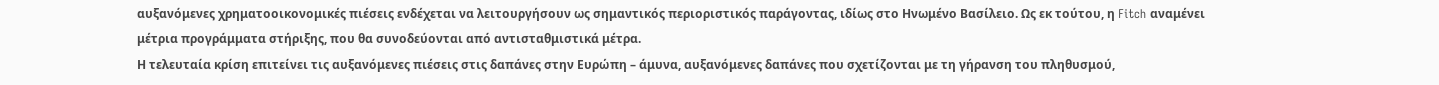αυξανόμενες χρηματοοικονομικές πιέσεις ενδέχεται να λειτουργήσουν ως σημαντικός περιοριστικός παράγοντας, ιδίως στο Ηνωμένο Βασίλειο. Ως εκ τούτου, η Fitch αναμένει μέτρια προγράμματα στήριξης, που θα συνοδεύονται από αντισταθμιστικά μέτρα.
Η τελευταία κρίση επιτείνει τις αυξανόμενες πιέσεις στις δαπάνες στην Ευρώπη – άμυνα, αυξανόμενες δαπάνες που σχετίζονται με τη γήρανση του πληθυσμού,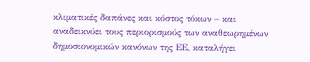κλιματικές δαπάνες και κόστος τόκων – και αναδεικνύει τους περιορισμούς των αναθεωρημένων δημοσιονομικών κανόνων της ΕΕ, καταλήγει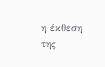η έκθεση της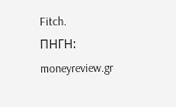Fitch.
ΠΗΓΗ: moneyreview.gr